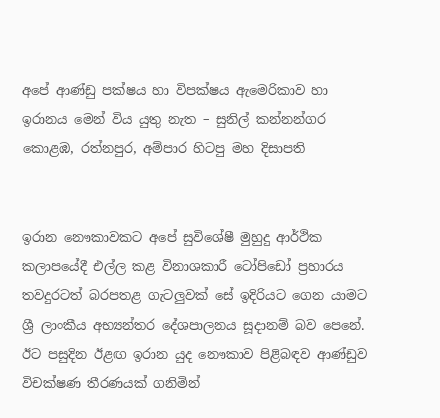අපේ ආණ්ඩු පක්ෂය හා විපක්ෂය ඇමෙරිකාව හා ඉරානය මෙන් විය යුතු නැත – සුනිල් කන්නන්ගර කොළඹ, රත්නපුර, අම්පාර හිටපු මහ දිසාපති


ඉරාන නෞකාවකට අපේ සුවිශේෂී මුහුදු ආර්ථික කලාපයේදී එල්ල කළ විනාශකාරී ටෝපිඩෝ ප්‍රහාරය තවදුරටත් බරපතළ ගැටලුවක් සේ ඉදිරියට ගෙන යාමට ශ්‍රී ලාංකීය අභ්‍යන්තර දේශපාලනය සූදානම් බව පෙනේ. ඊට පසුදින ඊළඟ ඉරාන යුද නෞකාව පිළිබඳව ආණ්ඩුව විචක්ෂණ තීරණයක් ගනිමින්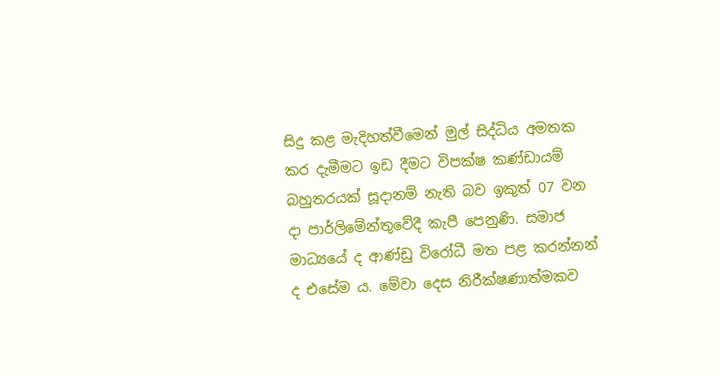සිදු කළ මැදිහත්වීමෙන් මුල් සිද්ධිය අමතක කර දැමීමට ඉඩ දීමට විපක්ෂ කණ්ඩායම් බහුතරයක් සූදානම් නැති බව ඉකුත් 07 වන දා පාර්ලිමේන්තුවේදී කැපී පෙනුණි. සමාජ මාධ්‍යයේ ද ආණ්ඩු විරෝධී මත පළ කරන්නන් ද එසේම ය. මේවා දෙස නිරීක්ෂණාත්මකව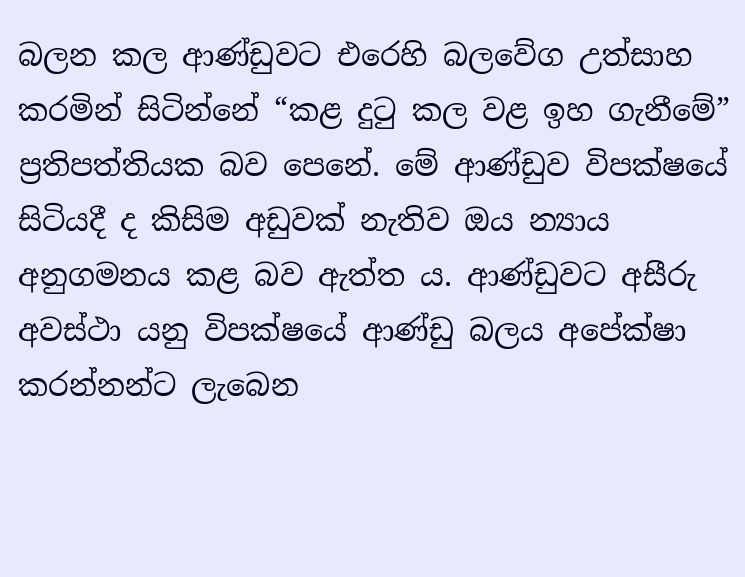බලන කල ආණ්ඩුවට එරෙහි බලවේග උත්සාහ කරමින් සිටින්නේ “කළ දුටු කල වළ ඉහ ගැනීමේ” ප්‍රතිපත්තියක බව පෙනේ. මේ ආණ්ඩුව විපක්ෂයේ සිටියදී ද කිසිම අඩුවක් නැතිව ඔය න්‍යාය අනුගමනය කළ බව ඇත්ත ය. ආණ්ඩුවට අසීරු අවස්ථා යනු විපක්ෂයේ ආණ්ඩු බලය අපේක්ෂා කරන්නන්ට ලැබෙන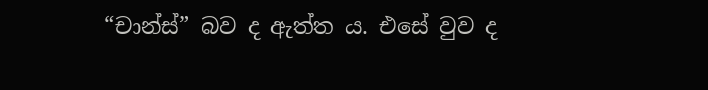“චාන්ස්” බව ද ඇත්ත ය. එසේ වුව ද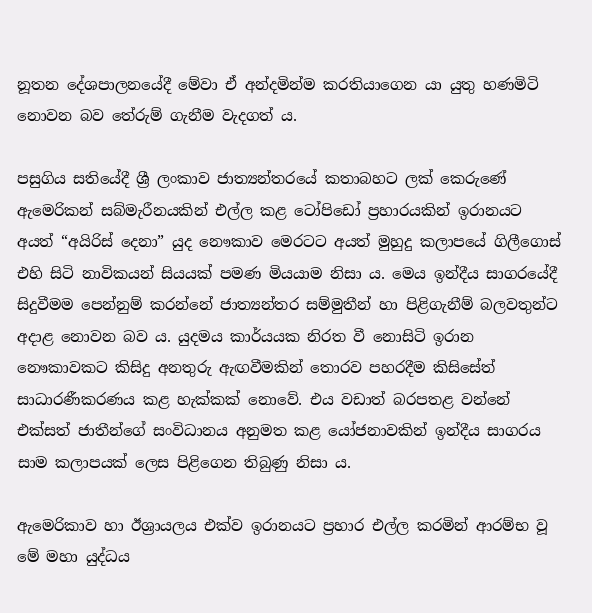නූතන දේශපාලනයේදී මේවා ඒ අන්දමින්ම කරතියාගෙන යා යුතු හණමිටි නොවන බව තේරුම් ගැනීම වැදගත් ය.

පසුගිය සතියේදී ශ්‍රී ලංකාව ජාත්‍යන්තරයේ කතාබහට ලක් කෙරුණේ ඇමෙරිකන් සබ්මැරීනයකින් එල්ල කළ ටෝපිඩෝ ප්‍රහාරයකින් ඉරානයට අයත් “අයිරිස් දෙනා” යුද නෞකාව මෙරටට අයත් මුහුදු කලාපයේ ගිලීගොස් එහි සිටි නාවිකයන් සියයක් පමණ මියයාම නිසා ය. මෙය ඉන්දීය සාගරයේදී සිදුවීමම පෙන්නුම් කරන්නේ ජාත්‍යන්තර සම්මුතීන් හා පිළිගැනීම් බලවතුන්ට අදාළ නොවන බව ය. යුදමය කාර්යයක නිරත වී නොසිටි ඉරාන නෞකාවකට කිසිදු අනතුරු ඇඟවීමකින් තොරව පහරදීම කිසිසේත් සාධාරණීකරණය කළ හැක්කක් නොවේ. එය වඩාත් බරපතළ වන්නේ එක්සත් ජාතීන්ගේ සංවිධානය අනුමත කළ යෝජනාවකින් ඉන්දීය සාගරය සාම කලාපයක් ලෙස පිළිගෙන තිබුණු නිසා ය.

ඇමෙරිකාව හා ඊශ්‍රායලය එක්ව ඉරානයට ප්‍රහාර එල්ල කරමින් ආරම්භ වූ මේ මහා යුද්ධය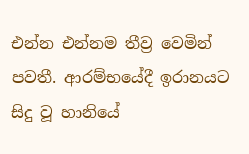එන්න එන්නම තීව්‍ර වෙමින් පවතී. ආරම්භයේදී ඉරානයට සිදු වූ හානියේ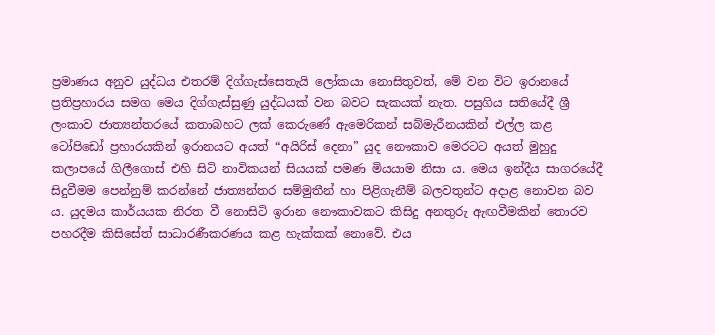ප්‍රමාණය අනුව යුද්ධය එතරම් දිග්ගැස්සෙතැයි ලෝකයා නොසිතුවත්, මේ වන විට ඉරානයේ ප්‍රතිප්‍රහාරය සමග මෙය දිග්ගැස්සුණු යුද්ධයක් වන බවට සැකයක් නැත. පසුගිය සතියේදී ශ්‍රී ලංකාව ජාත්‍යන්තරයේ කතාබහට ලක් කෙරුණේ ඇමෙරිකන් සබ්මැරීනයකින් එල්ල කළ ටෝපිඩෝ ප්‍රහාරයකින් ඉරානයට අයත් “අයිරිස් දෙනා” යුද නෞකාව මෙරටට අයත් මුහුදු කලාපයේ ගිලීගොස් එහි සිටි නාවිකයන් සියයක් පමණ මියයාම නිසා ය. මෙය ඉන්දීය සාගරයේදී සිදුවීමම පෙන්නුම් කරන්නේ ජාත්‍යන්තර සම්මුතීන් හා පිළිගැනීම් බලවතුන්ට අදාළ නොවන බව ය. යුදමය කාර්යයක නිරත වී නොසිටි ඉරාන නෞකාවකට කිසිදු අනතුරු ඇඟවීමකින් තොරව පහරදීම කිසිසේත් සාධාරණීකරණය කළ හැක්කක් නොවේ. එය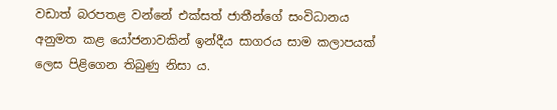වඩාත් බරපතළ වන්නේ එක්සත් ජාතීන්ගේ සංවිධානය අනුමත කළ යෝජනාවකින් ඉන්දීය සාගරය සාම කලාපයක් ලෙස පිළිගෙන තිබුණු නිසා ය.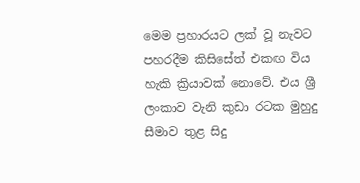මෙම ප්‍රහාරයට ලක් වූ නැවට පහරදීම කිසිසේත් එකඟ විය හැකි ක්‍රියාවක් නොවේ. එය ශ්‍රී ලංකාව වැනි කුඩා රටක මුහුදු සීමාව තුළ සිදු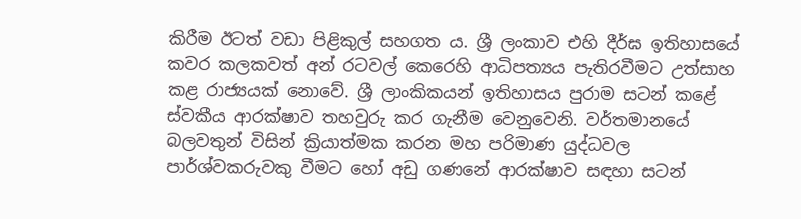කිරීම ඊටත් වඩා පිළිකුල් සහගත ය. ශ්‍රී ලංකාව එහි දීර්ඝ ඉතිහාසයේ කවර කලකවත් අන් රටවල් කෙරෙහි ආධිපත්‍යය පැතිරවීමට උත්සාහ කළ රාජ්‍යයක් නොවේ. ශ්‍රී ලාංකිකයන් ඉතිහාසය පුරාම සටන් කළේ ස්වකීය ආරක්ෂාව තහවුරු කර ගැනීම වෙනුවෙනි. වර්තමානයේ බලවතුන් විසින් ක්‍රියාත්මක කරන මහ පරිමාණ යුද්ධවල පාර්ශ්වකරුවකු වීමට හෝ අඩු ගණනේ ආරක්ෂාව සඳහා සටන්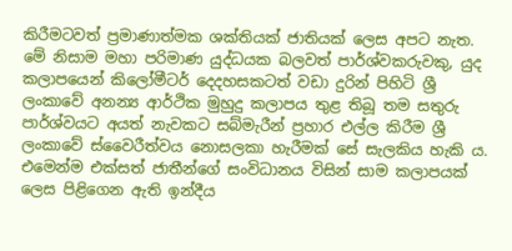කිරීමටවත් ප්‍රමාණාත්මක ශක්තියක් ජාතියක් ලෙස අපට නැත. මේ නිසාම මහා පරිමාණ යුද්ධයක බලවත් පාර්ශ්වකරුවකු, යුද කලාපයෙන් කිලෝමීටර් දෙදහසකටත් වඩා දුරින් පිහිටි ශ්‍රී ලංකාවේ අනන්‍ය ආර්ථික මුහුදු කලාපය තුළ තිබූ තම සතුරු පාර්ශ්වයට අයත් නැවකට සබ්මැරීන් ප්‍රහාර එල්ල කිරීම ශ්‍රී ලංකාවේ ස්වෛරීත්වය නොසලකා හැරීමක් සේ සැලකිය හැකි ය. එමෙන්ම එක්සත් ජාතීන්ගේ සංවිධානය විසින් සාම කලාපයක් ලෙස පිළිගෙන ඇති ඉන්දීය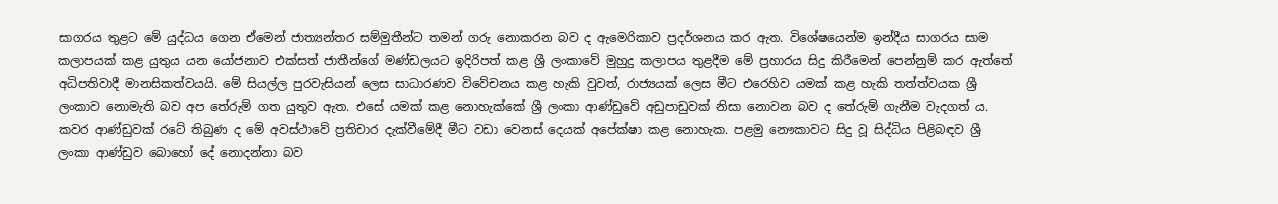සාගරය තුළට මේ යුද්ධය ගෙන ඒමෙන් ජාත්‍යන්තර සම්මුතීන්ට තමන් ගරු නොකරන බව ද ඇමෙරිකාව ප්‍රදර්ශනය කර ඇත. විශේෂයෙන්ම ඉන්දීය සාගරය සාම කලාපයක් කළ යුතුය යන යෝජනාව එක්සත් ජාතීන්ගේ මණ්ඩලයට ඉදිරිපත් කළ ශ්‍රී ලංකාවේ මුහුදු කලාපය තුළදීම මේ ප්‍රහාරය සිදු කිරීමෙන් පෙන්නුම් කර ඇත්තේ අධිපතිවාදී මානසිකත්වයයි. මේ සියල්ල පුරවැසියන් ලෙස සාධාරණව විවේචනය කළ හැකි වුවත්, රාජ්‍යයක් ලෙස මීට එරෙහිව යමක් කළ හැකි තත්ත්වයක ශ්‍රී ලංකාව නොමැති බව අප තේරුම් ගත යුතුව ඇත. එසේ යමක් කළ නොහැක්කේ ශ්‍රී ලංකා ආණ්ඩුවේ අඩුපාඩුවක් නිසා නොවන බව ද තේරුම් ගැනීම වැදගත් ය. කවර ආණ්ඩුවක් රටේ තිබුණ ද මේ අවස්ථාවේ ප්‍රතිචාර දැක්වීමේදී මීට වඩා වෙනස් දෙයක් අපේක්ෂා කළ නොහැක. පළමු නෞකාවට සිදු වූ සිද්ධිය පිළිබඳව ශ්‍රී ලංකා ආණ්ඩුව බොහෝ දේ නොදන්නා බව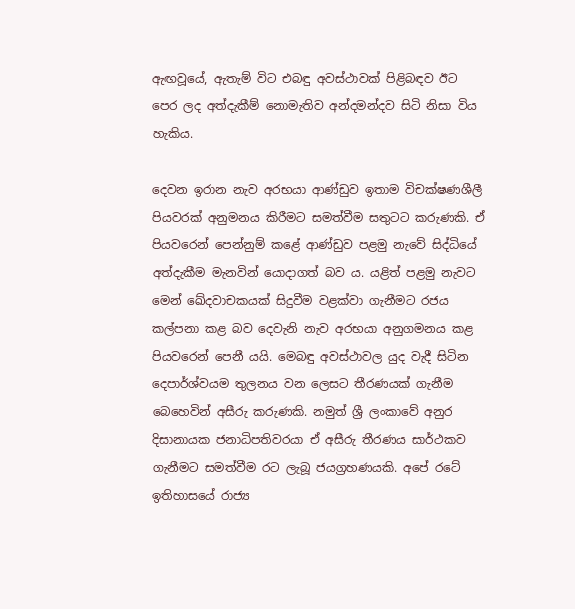ඇඟවූයේ, ඇතැම් විට එබඳු අවස්ථාවක් පිළිබඳව ඊට පෙර ලද අත්දැකීම් නොමැතිව අන්දමන්දව සිටි නිසා විය හැකිය.

දෙවන ඉරාන නැව අරභයා ආණ්ඩුව ඉතාම විචක්ෂණශීලී පියවරක් අනුමනය කිරීමට සමත්වීම සතුටට කරුණකි. ඒ පියවරෙන් පෙන්නුම් කළේ ආණ්ඩුව පළමු නැවේ සිද්ධියේ අත්දැකීම මැනවින් යොදාගත් බව ය. යළිත් පළමු නැවට මෙන් ඛේදවාචකයක් සිදුවීම වළක්වා ගැනීමට රජය කල්පනා කළ බව දෙවැනි නැව අරභයා අනුගමනය කළ පියවරෙන් පෙනී යයි. මෙබඳු අවස්ථාවල යුද වැදී සිටින දෙපාර්ශ්වයම තුලනය වන ලෙසට තීරණයක් ගැනීම බෙහෙවින් අසීරු කරුණකි. නමුත් ශ්‍රී ලංකාවේ අනුර දිසානායක ජනාධිපතිවරයා ඒ අසීරු තීරණය සාර්ථකව ගැනීමට සමත්වීම රට ලැබූ ජයග්‍රහණයකි. අපේ රටේ ඉතිහාසයේ රාජ්‍ය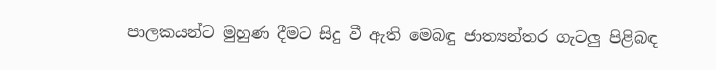පාලකයන්ට මුහුණ දීමට සිදු වී ඇති මෙබඳු ජාත්‍යන්තර ගැටලු පිළිබඳ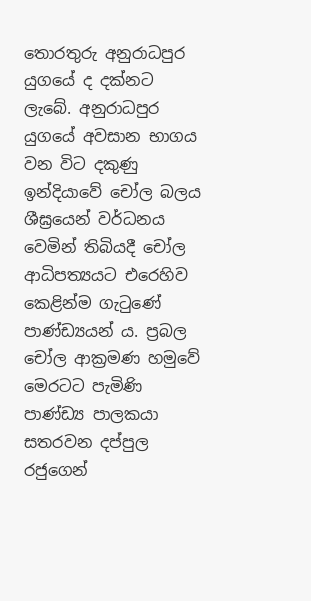තොරතුරු අනුරාධපුර යුගයේ ද දක්නට ලැබේ. අනුරාධපුර යුගයේ අවසාන භාගය වන විට දකුණු ඉන්දියාවේ චෝල බලය ශීඝ්‍රයෙන් වර්ධනය වෙමින් තිබියදී චෝල ආධිපත්‍යයට එරෙහිව කෙළින්ම ගැටුණේ පාණ්ඩ්‍යයන් ය. ප්‍රබල චෝල ආක්‍රමණ හමුවේ මෙරටට පැමිණි පාණ්ඩ්‍ය පාලකයා සතරවන දප්පුල රජුගෙන්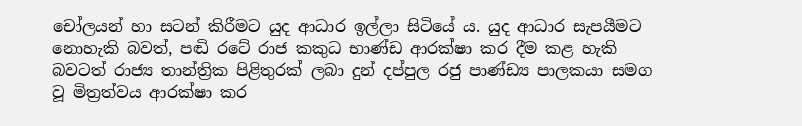චෝලයන් හා සටන් කිරීමට යුද ආධාර ඉල්ලා සිටියේ ය. යුද ආධාර සැපයීමට නොහැකි බවත්, පඬි රටේ රාජ කකුධ භාණ්ඩ ආරක්ෂා කර දීම කළ හැකි බවටත් රාජ්‍ය තාන්ත්‍රික පිළිතුරක් ලබා දුන් දප්පුල රජු පාණ්ඩ්‍ය පාලකයා සමග වූ මිත්‍රත්වය ආරක්ෂා කර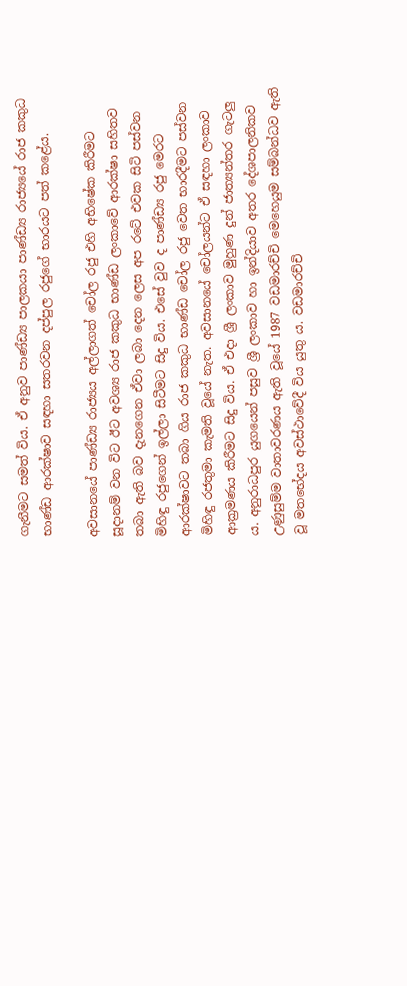ගැනීමට සමත් විය. ඒ අනුව පාණ්ඩ්‍ය පාලකයා පාණ්ඩ්‍ය රාජ්‍යයේ රාජ කකුධ භාණ්ඩ ආරක්ෂාව සඳහා සතරවන දප්පුල රජුගේ භාරයට පත් කළේය.

අවසානයේ පාණ්ඩ්‍ය රාජ්‍යය අල්ලාගත් චෝල රජු එහි අභිෂේක කිරීමට සූදානම් වන විට ඊට අවශ්‍ය රාජ කකුධ භාණ්ඩ ලංකාවේ ආරක්ෂා සහිතව තබා ඇති බව දැනගෙන ඒවා ලබා දෙන ලෙස අප රටේ එවක සිටි පස්වන මිහිඳු රජුගෙන් ඉල්ලා සිටීමට සිදු විය. එසේ වුව ද පාණ්ඩ්‍ය රජු මෙරට ආරක්ෂාවට තබා ගිය රාජ කකුධ භාණ්ඩ චෝල රජු වෙත භාරදීමට පස්වන මිහිඳු රජතුමා කැමති වූයේ නැත. අවසානයේ චෝලයන්ට ඒ සඳහා ලංකාව ආක්‍රමණය කිරීමට සිදු විය. ඒ එදා ශ්‍රී ලංකාව මුහුණ දුන් ජාත්‍යන්තර ගැටලු ය. අනුරාධපුර යුගයෙන් පසුව ශ්‍රී ලංකාව හා ඉන්දියාව අතර දේශපාලනිකව උණුසුම්ම වාතාවරණය ඇති වූයේ 1987 වඩමාරච්චි මෙහෙයුම සම්බන්ධව ඇති වූ මතභේදය අවස්ථාවේදී විය යුතු ය. වඩමාරච්චි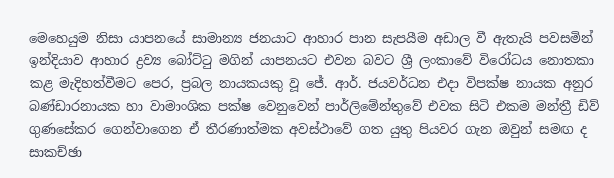මෙහෙයුම නිසා යාපනයේ සාමාන්‍ය ජනයාට ආහාර පාන සැපයීම අඩාල වී ඇතැයි පවසමින් ඉන්දියාව ආහාර ද්‍රව්‍ය බෝට්ටු මගින් යාපනයට එවන බවට ශ්‍රී ලංකාවේ විරෝධය නොතකා කළ මැදිහත්වීමට පෙර, ප්‍රබල නායකයකු වූ ජේ. ආර්. ජයවර්ධන එදා විපක්ෂ නායක අනුර බණ්ඩාරනායක හා වාමාංශික පක්ෂ වෙනුවෙන් පාර්ලිමේන්තුවේ එවක සිටි එකම මන්ත්‍රී ඩිව් ගුණසේකර ගෙන්වාගෙන ඒ තීරණාත්මක අවස්ථාවේ ගත යුතු පියවර ගැන ඔවුන් සමඟ ද සාකච්ඡා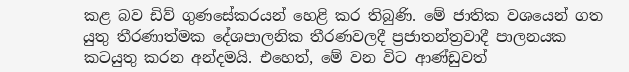කළ බව ඩිව් ගුණසේකරයන් හෙළි කර තිබුණි. මේ ජාතික වශයෙන් ගත යුතු තීරණාත්මක දේශපාලනික තීරණවලදී ප්‍රජාතන්ත්‍රවාදී පාලනයක කටයුතු කරන අන්දමයි. එහෙත්, මේ වන විට ආණ්ඩුවත්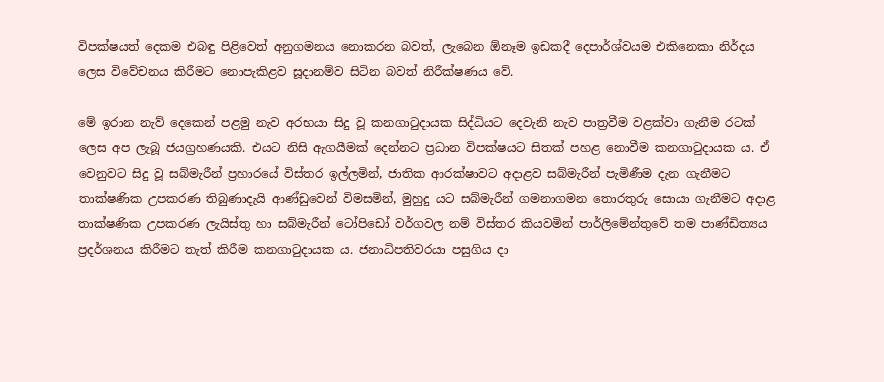විපක්ෂයත් දෙකම එබඳු පිළිවෙත් අනුගමනය නොකරන බවත්, ලැබෙන ඕනෑම ඉඩකදී දෙපාර්ශ්වයම එකිනෙකා නිර්දය ලෙස විවේචනය කිරීමට නොපැකිළව සූදානම්ව සිටින බවත් නිරීක්ෂණය වේ.

මේ ඉරාන නැව් දෙකෙන් පළමු නැව අරභයා සිදු වූ කනගාටුදායක සිද්ධියට දෙවැනි නැව පාත්‍රවීම වළක්වා ගැනීම රටක් ලෙස අප ලැබූ ජයග්‍රහණයකි. එයට නිසි ඇගයීමක් දෙන්නට ප්‍රධාන විපක්ෂයට සිතක් පහළ නොවීම කනගාටුදායක ය. ඒ වෙනුවට සිදු වූ සබ්මැරීන් ප්‍රහාරයේ විස්තර ඉල්ලමින්, ජාතික ආරක්ෂාවට අදාළව සබ්මැරීන් පැමිණීම දැන ගැනීමට තාක්ෂණික උපකරණ තිබුණාදැයි ආණ්ඩුවෙන් විමසමින්, මුහුදු යට සබ්මැරීන් ගමනාගමන තොරතුරු සොයා ගැනීමට අදාළ තාක්ෂණික උපකරණ ලැයිස්තු හා සබ්මැරීන් ටෝපිඩෝ වර්ගවල නම් විස්තර කියවමින් පාර්ලිමේන්තුවේ තම පාණ්ඩිත්‍යය ප්‍රදර්ශනය කිරීමට තැත් කිරීම කනගාටුදායක ය. ජනාධිපතිවරයා පසුගිය දා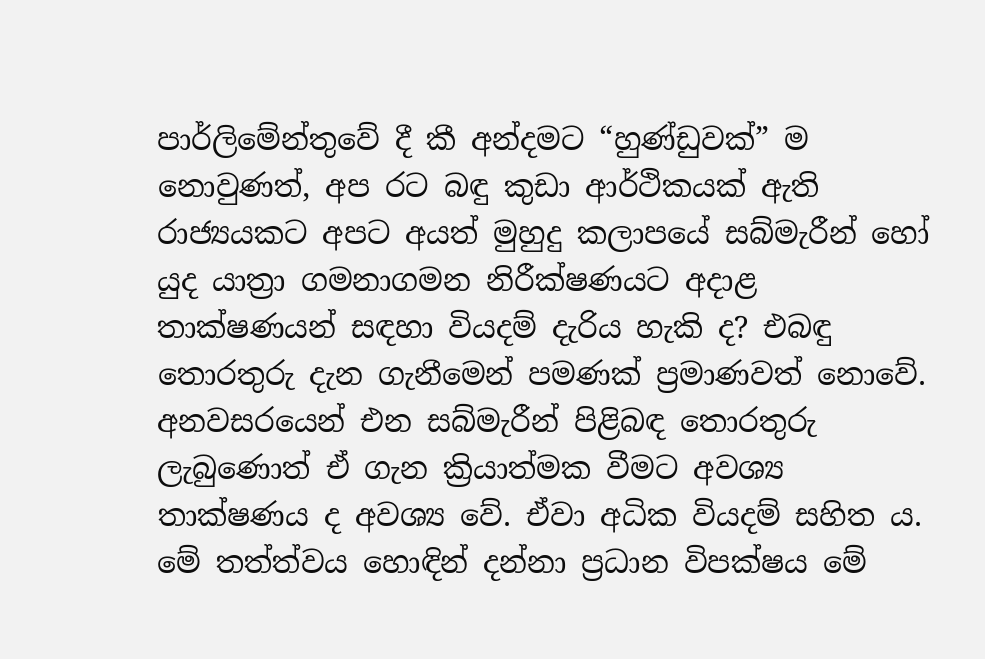පාර්ලිමේන්තුවේ දී කී අන්දමට “හුණ්ඩුවක්” ම නොවුණත්, අප රට බඳු කුඩා ආර්ථිකයක් ඇති රාජ්‍යයකට අපට අයත් මුහුදු කලාපයේ සබ්මැරීන් හෝ යුද යාත්‍රා ගමනාගමන නිරීක්ෂණයට අදාළ තාක්ෂණයන් සඳහා වියදම් දැරිය හැකි ද? එබඳු තොරතුරු දැන ගැනීමෙන් පමණක් ප්‍රමාණවත් නොවේ. අනවසරයෙන් එන සබ්මැරීන් පිළිබඳ තොරතුරු ලැබුණොත් ඒ ගැන ක්‍රියාත්මක වීමට අවශ්‍ය තාක්ෂණය ද අවශ්‍ය වේ. ඒවා අධික වියදම් සහිත ය. මේ තත්ත්වය හොඳින් දන්නා ප්‍රධාන විපක්ෂය මේ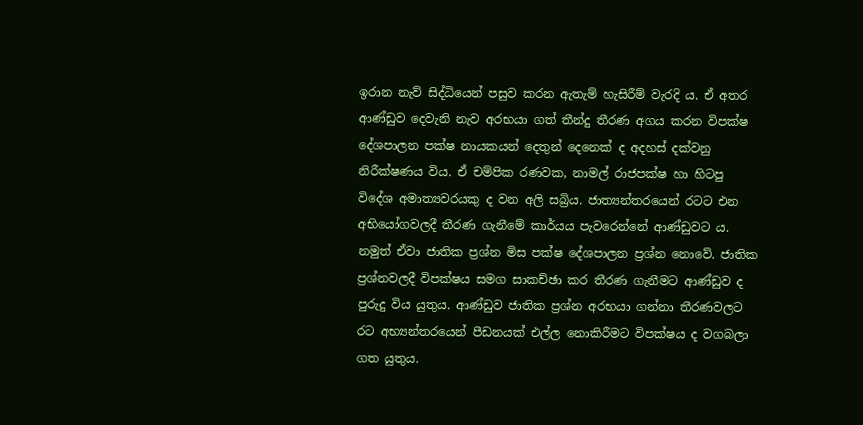ඉරාන නැව් සිද්ධියෙන් පසුව කරන ඇතැම් හැසිරීම් වැරදි ය. ඒ අතර ආණ්ඩුව දෙවැනි නැව අරභයා ගත් තීන්දු තීරණ අගය කරන විපක්ෂ දේශපාලන පක්ෂ නායකයන් දෙතුන් දෙනෙක් ද අදහස් දක්වනු නිරීක්ෂණය විය. ඒ චම්පික රණවක, නාමල් රාජපක්ෂ හා හිටපු විදේශ අමාත්‍යවරයකු ද වන අලි සබ්‍රිය. ජාත්‍යන්තරයෙන් රටට එන අභියෝගවලදී තීරණ ගැනීමේ කාර්යය පැවරෙන්නේ ආණ්ඩුවට ය. නමුත් ඒවා ජාතික ප්‍රශ්න මිස පක්ෂ දේශපාලන ප්‍රශ්න නොවේ. ජාතික ප්‍රශ්නවලදී විපක්ෂය සමග සාකච්ඡා කර තීරණ ගැනීමට ආණ්ඩුව ද පුරුදු විය යුතුය. ආණ්ඩුව ජාතික ප්‍රශ්න අරභයා ගන්නා තීරණවලට රට අභ්‍යන්තරයෙන් පීඩනයක් එල්ල නොකිරීමට විපක්ෂය ද වගබලා ගත යුතුය.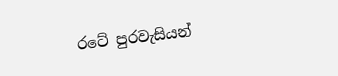රටේ පුරවැසියන්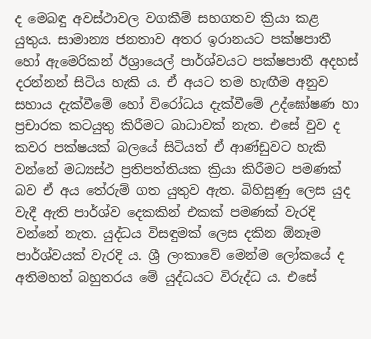ද මෙබඳු අවස්ථාවල වගකීම් සහගතව ක්‍රියා කළ යුතුය. සාමාන්‍ය ජනතාව අතර ඉරානයට පක්ෂපාතී හෝ ඇමෙරිකන් ඊශ්‍රායෙල් පාර්ශ්වයට පක්ෂපාතී අදහස් දරන්නන් සිටිය හැකි ය. ඒ අයට තම හැඟීම අනුව සහාය දැක්වීමේ හෝ විරෝධය දැක්වීමේ උද්ඝෝෂණ හා ප්‍රචාරක කටයුතු කිරීමට බාධාවක් නැත. එසේ වුව ද කවර පක්ෂයක් බලයේ සිටියත් ඒ ආණ්ඩුවට හැකි වන්නේ මධ්‍යස්ථ ප්‍රතිපත්තියක ක්‍රියා කිරීමට පමණක් බව ඒ අය තේරුම් ගත යුතුව ඇත. බිහිසුණු ලෙස යුද වැදී ඇති පාර්ශ්ව දෙකකින් එකක් පමණක් වැරදි වන්නේ නැත. යුද්ධය විසඳුමක් ලෙස දකින ඕනෑම පාර්ශ්වයක් වැරදි ය. ශ්‍රී ලංකාවේ මෙන්ම ලෝකයේ ද අතිමහත් බහුතරය මේ යුද්ධයට විරුද්ධ ය. එසේ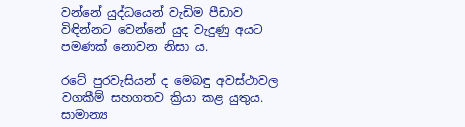වන්නේ යුද්ධයෙන් වැඩිම පීඩාව විඳින්නට වෙන්නේ යුද වැදුණු අයට පමණක් නොවන නිසා ය.

රටේ පුරවැසියන් ද මෙබඳු අවස්ථාවල වගකීම් සහගතව ක්‍රියා කළ යුතුය. සාමාන්‍ය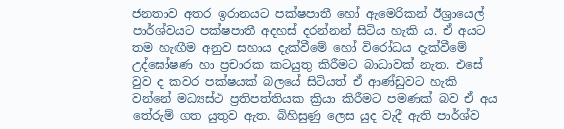ජනතාව අතර ඉරානයට පක්ෂපාතී හෝ ඇමෙරිකන් ඊශ්‍රායෙල් පාර්ශ්වයට පක්ෂපාතී අදහස් දරන්නන් සිටිය හැකි ය. ඒ අයට තම හැඟීම අනුව සහාය දැක්වීමේ හෝ විරෝධය දැක්වීමේ උද්ඝෝෂණ හා ප්‍රචාරක කටයුතු කිරීමට බාධාවක් නැත. එසේ වුව ද කවර පක්ෂයක් බලයේ සිටියත් ඒ ආණ්ඩුවට හැකි වන්නේ මධ්‍යස්ථ ප්‍රතිපත්තියක ක්‍රියා කිරීමට පමණක් බව ඒ අය තේරුම් ගත යුතුව ඇත. බිහිසුණු ලෙස යුද වැදී ඇති පාර්ශ්ව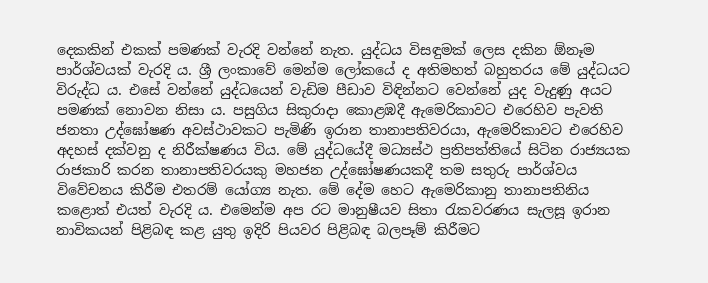දෙකකින් එකක් පමණක් වැරදි වන්නේ නැත. යුද්ධය විසඳුමක් ලෙස දකින ඕනෑම පාර්ශ්වයක් වැරදි ය. ශ්‍රී ලංකාවේ මෙන්ම ලෝකයේ ද අතිමහත් බහුතරය මේ යුද්ධයට විරුද්ධ ය. එසේ වන්නේ යුද්ධයෙන් වැඩිම පීඩාව විඳින්නට වෙන්නේ යුද වැදුණු අයට පමණක් නොවන නිසා ය. පසුගිය සිකුරාදා කොළඹදී ඇමෙරිකාවට එරෙහිව පැවති ජනතා උද්ඝෝෂණ අවස්ථාවකට පැමිණි ඉරාන තානාපතිවරයා, ඇමෙරිකාවට එරෙහිව අදහස් දක්වනු ද නිරීක්ෂණය විය. මේ යුද්ධයේදී මධ්‍යස්ථ ප්‍රතිපත්තියේ සිටින රාජ්‍යයක රාජකාරි කරන තානාපතිවරයකු මහජන උද්ඝෝෂණයකදී තම සතුරු පාර්ශ්වය විවේචනය කිරීම එතරම් යෝග්‍ය නැත. මේ දේම හෙට ඇමෙරිකානු තානාපතිනිය කළොත් එයත් වැරදි ය. එමෙන්ම අප රට මානුෂීයව සිතා රැකවරණය සැලසූ ඉරාන නාවිකයන් පිළිබඳ කළ යුතු ඉදිරි පියවර පිළිබඳ බලපෑම් කිරීමට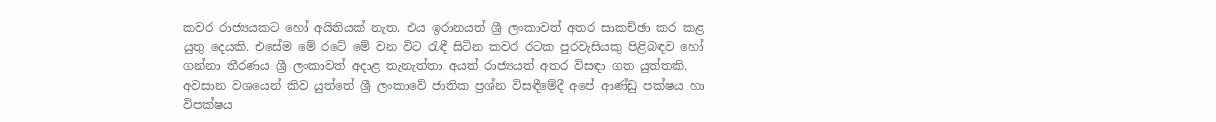කවර රාජ්‍යයකට හෝ අයිතියක් නැත. එය ඉරානයත් ශ්‍රී ලංකාවත් අතර සාකච්ඡා කර කළ යුතු දෙයකි. එසේම මේ රටේ මේ වන විට රැඳී සිටින කවර රටක පුරවැසියකු පිළිබඳව හෝ ගන්නා තීරණය ශ්‍රී ලංකාවත් අදාළ තැනැත්තා අයත් රාජ්‍යයත් අතර විසඳා ගත යුත්තකි. අවසාන වශයෙන් කිව යුත්තේ ශ්‍රී ලංකාවේ ජාතික ප්‍රශ්න විසඳීමේදී අපේ ආණ්ඩු පක්ෂය හා විපක්ෂය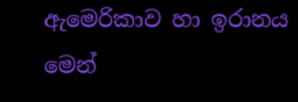ඇමෙරිකාව හා ඉරානය මෙන්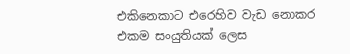එකිනෙකාට එරෙහිව වැඩ නොකර එකම සංයුතියක් ලෙස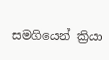සමගියෙන් ක්‍රියා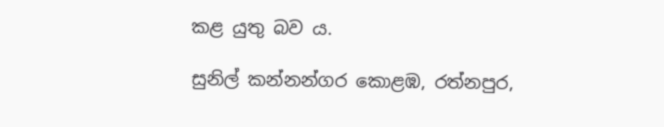කළ යුතු බව ය.

සුනිල් කන්නන්ගර කොළඹ, රත්නපුර,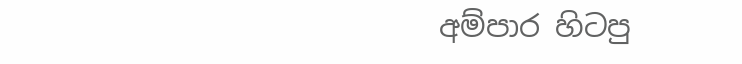අම්පාර හිටපු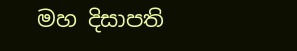මහ දිසාපති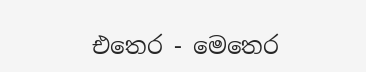එතෙර - මෙතෙර